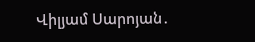Վիլյամ Սարոյան․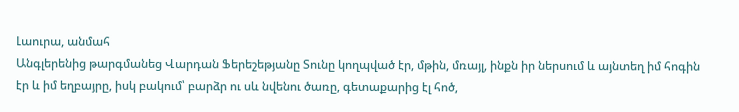Լաուրա, անմահ
Անգլերենից թարգմանեց Վարդան Ֆերեշեթյանը Տունը կողպված էր, մթին, մռայլ, ինքն իր ներսում և այնտեղ իմ հոգին էր և իմ եղբայրը, իսկ բակում՝ բարձր ու սև նվենու ծառը, գետաքարից էլ հոծ,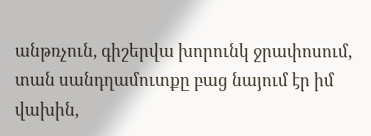անթռչուն, գիշերվա խորունկ ջրափոսում, տան սանդղամուտքը բաց նայում էր իմ վախին,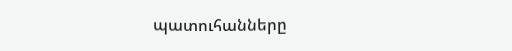պատուհանները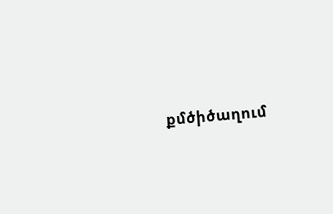քմծիծաղում